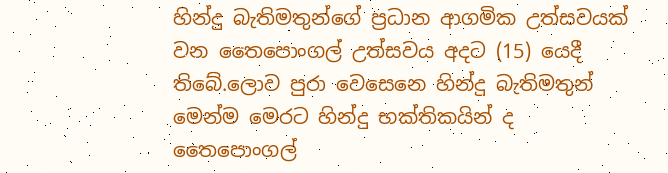හින්දු බැතිමතුන්ගේ ප්‍රධාන ආගමික උත්සවයක් වන තෛපොංගල් උත්සවය අදට (15) යෙදී තිබේ.ලොව පුරා වෙසෙනෙ හින්දු බැතිමතුන් මෙන්ම මෙරට හින්දු භක්තිකයින් ද තෛපොංගල්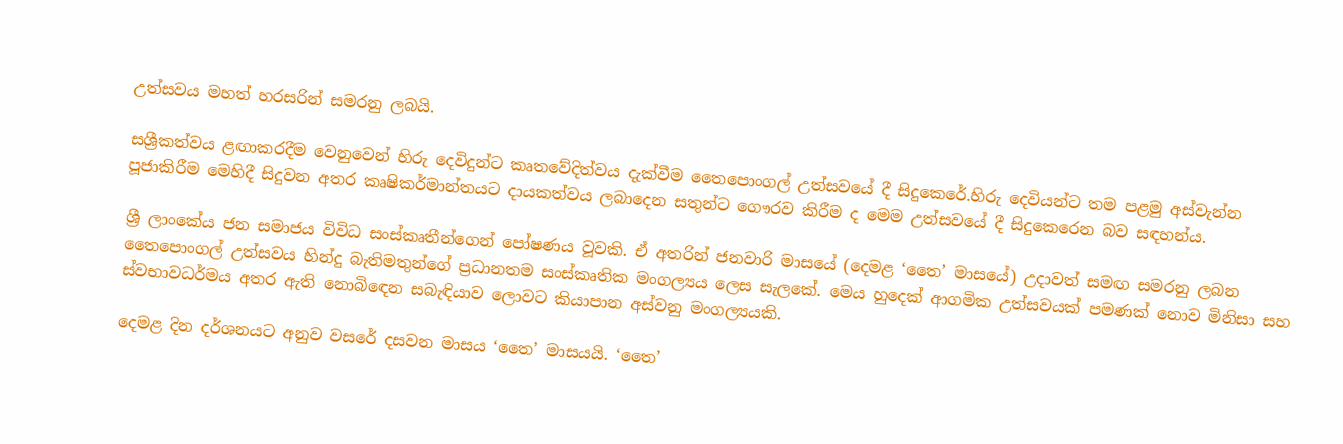උත්සවය මහත් හරසරින් සමරනු ලබයි.

සශ්‍රීකත්වය ළඟාකරදීම වෙනුවෙන් හිරු දෙවිදුන්ට කෘතවේදිත්වය දැක්වීම තෛපොංගල් උත්සවයේ දී සිදුකෙරේ.හිරු දෙවියන්ට තම පළමු අස්වැන්න පූජාකිරීම මෙහිදී සිදුවන අතර කෘෂිකර්මාන්තයට දායකත්වය ලබාදෙන සතුන්ට ගෞරව කිරීම ද මෙම උත්සවයේ දී සිදුකෙරෙන බව සඳහන්ය.

ශ්‍රී ලාංකේය ජන සමාජය විවිධ සංස්කෘතීන්ගෙන් පෝෂණය වූවකි. ඒ අතරින් ජනවාරි මාසයේ (දෙමළ ‘තෛ’ මාසයේ) උදාවත් සමඟ සමරනු ලබන තෛපොංගල් උත්සවය හින්දු බැතිමතුන්ගේ ප්‍රධානතම සංස්කෘතික මංගල්‍යය ලෙස සැලකේ. මෙය හුදෙක් ආගමික උත්සවයක් පමණක් නොව මිනිසා සහ ස්වභාවධර්මය අතර ඇති නොබිඳෙන සබැඳියාව ලොවට කියාපාන අස්වනු මංගල්‍යයකි.

දෙමළ දින දර්ශනයට අනුව වසරේ දසවන මාසය ‘තෛ’ මාසයයි. ‘තෛ’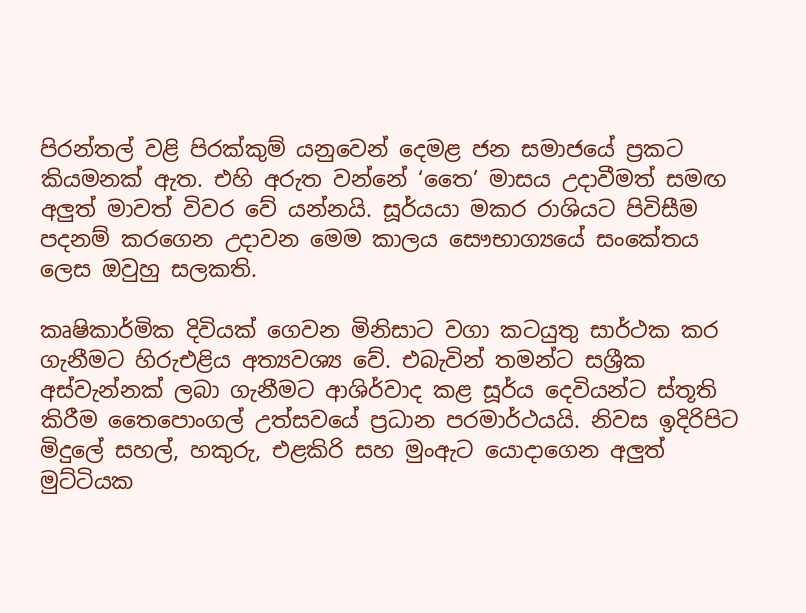පිරන්තල් වළි පිරක්කුම් යනුවෙන් දෙමළ ජන සමාජයේ ප්‍රකට කියමනක් ඇත. එහි අරුත වන්නේ ‘තෛ’ මාසය උදාවීමත් සමඟ අලුත් මාවත් විවර වේ යන්නයි. සූර්යයා මකර රාශියට පිවිසීම පදනම් කරගෙන උදාවන මෙම කාලය සෞභාග්‍යයේ සංකේතය ලෙස ඔවුහු සලකති.

කෘෂිකාර්මික දිවියක් ගෙවන මිනිසාට වගා කටයුතු සාර්ථක කර ගැනීමට හිරුඑළිය අත්‍යවශ්‍ය වේ. එබැවින් තමන්ට සශ්‍රීක අස්වැන්නක් ලබා ගැනීමට ආශිර්වාද කළ සූර්ය දෙවියන්ට ස්තූති කිරීම තෛපොංගල් උත්සවයේ ප්‍රධාන පරමාර්ථයයි. නිවස ඉදිරිපිට මිදුලේ සහල්, හකුරු, එළකිරි සහ මුංඇට යොදාගෙන අලුත් මුට්ටියක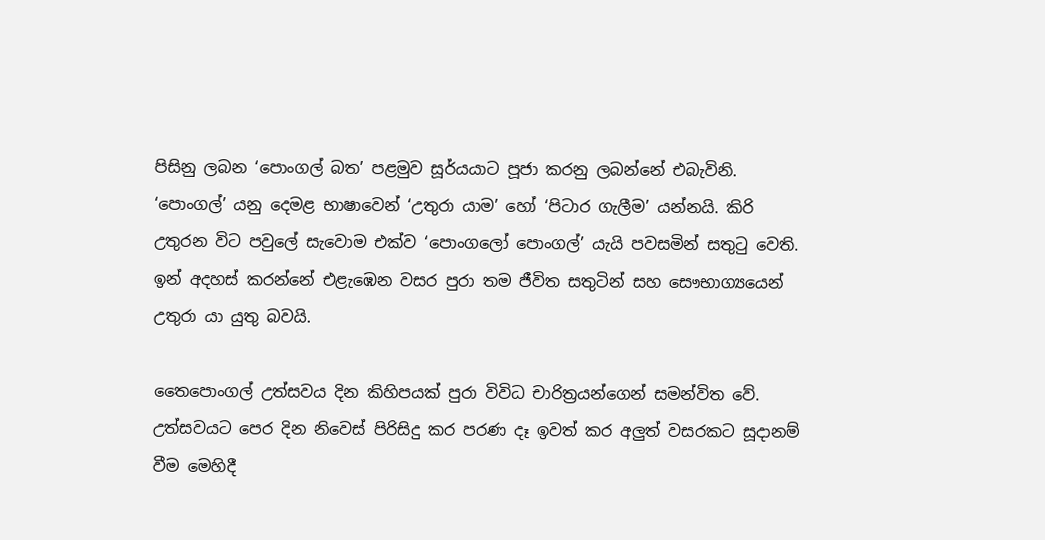පිසිනු ලබන ‘පොංගල් බත’ පළමුව සූර්යයාට පූජා කරනු ලබන්නේ එබැවිනි. ‘පොංගල්’ යනු දෙමළ භාෂාවෙන් ‘උතුරා යාම’ හෝ ‘පිටාර ගැලීම’ යන්නයි. කිරි උතුරන විට පවුලේ සැවොම එක්ව ‘පොංගලෝ පොංගල්’ යැයි පවසමින් සතුටු වෙති. ඉන් අදහස් කරන්නේ එළැඹෙන වසර පුරා තම ජීවිත සතුටින් සහ සෞභාග්‍යයෙන් උතුරා යා යුතු බවයි.

තෛපොංගල් උත්සවය දින කිහිපයක් පුරා විවිධ චාරිත්‍රයන්ගෙන් සමන්විත වේ. උත්සවයට පෙර දින නිවෙස් පිරිසිදු කර පරණ දෑ ඉවත් කර අලුත් වසරකට සූදානම් වීම මෙහිදී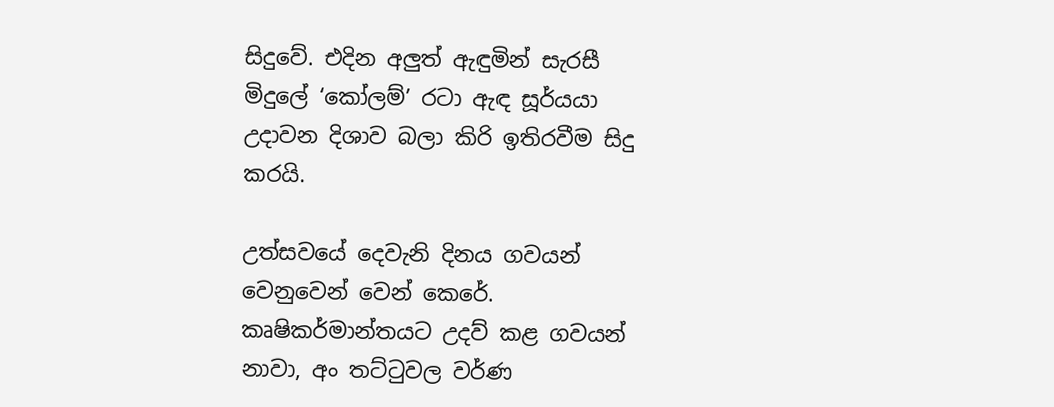සිදුවේ. එදින අලුත් ඇඳුමින් සැරසී මිදුලේ ‘කෝලම්’ රටා ඇඳ සූර්යයා උදාවන දිශාව බලා කිරි ඉතිරවීම සිදු කරයි.

උත්සවයේ දෙවැනි දිනය ගවයන් වෙනුවෙන් වෙන් කෙරේ. කෘෂිකර්මාන්තයට උදව් කළ ගවයන් නාවා, අං තට්ටුවල වර්ණ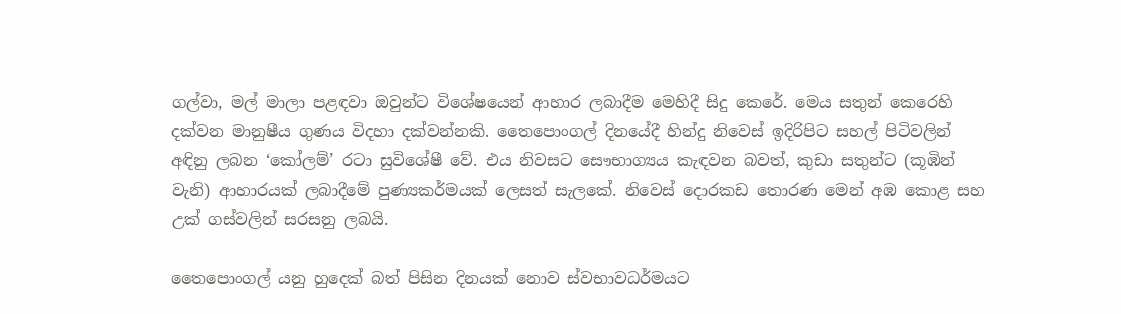ගල්වා, මල් මාලා පළඳවා ඔවුන්ට විශේෂයෙන් ආහාර ලබාදීම මෙහිදී සිදු කෙරේ. මෙය සතුන් කෙරෙහි දක්වන මානුෂීය ගුණය විදහා දක්වන්නකි. තෛපොංගල් දිනයේදී හින්දු නිවෙස් ඉදිරිපිට සහල් පිටිවලින් අඳිනු ලබන ‘කෝලම්’ රටා සුවිශේෂී වේ. එය නිවසට සෞභාග්‍යය කැඳවන බවත්, කුඩා සතුන්ට (කූඹින් වැනි) ආහාරයක් ලබාදීමේ පුණ්‍යකර්මයක් ලෙසත් සැලකේ. නිවෙස් දොරකඩ තොරණ මෙන් අඹ කොළ සහ උක් ගස්වලින් සරසනු ලබයි.

තෛපොංගල් යනු හුදෙක් බත් පිසින දිනයක් නොව ස්වභාවධර්මයට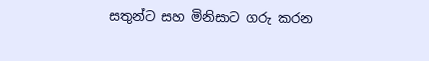සතුන්ට සහ මිනිසාට ගරු කරන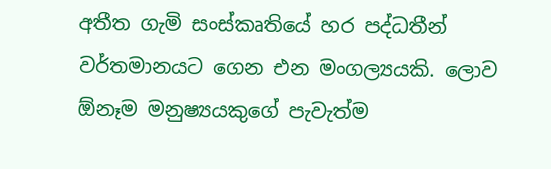අතීත ගැමි සංස්කෘතියේ හර පද්ධතීන් වර්තමානයට ගෙන එන මංගල්‍යයකි. ලොව ඕනෑම මනුෂ්‍යයකුගේ පැවැත්ම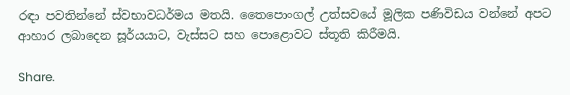රඳා පවතින්නේ ස්වභාවධර්මය මතයි. තෛපොංගල් උත්සවයේ මූලික පණිවිඩය වන්නේ අපට ආහාර ලබාදෙන සූර්යයාට, වැස්සට සහ පොළොවට ස්තූති කිරීමයි.

Share.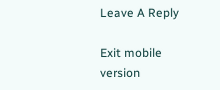Leave A Reply

Exit mobile version